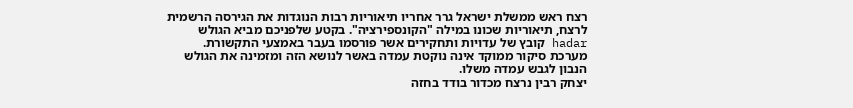רצח ראש ממשלת ישראל גרר אחריו תיאוריות רבות הנוגדות את הגירסה הרשמית לרצח, תיאוריות שכונו במילה "הקונספירציה". בקטע שלפניכם מביא הגולש hadar קובץ של עדויות ותחקירים אשר פורסמו בעבר באמצעי התקשורת. מערכת סיקור ממוקד אינה נוקטת עמדה באשר לנושא הזה ומזמינה את הגולש הנבון לגבש עמדה משלו.
יצחק רבין נרצח מכדור בודד בחזה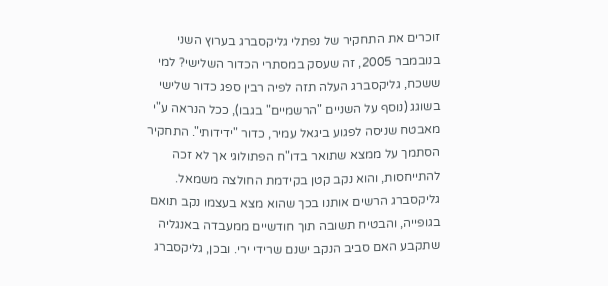זוכרים את התחקיר של נפתלי גליקסברג בערוץ השני בנובמבר 2005, זה שעסק במסתרי הכדור השלישי? למי ששכח, גליקסברג העלה תזה לפיה רבין ספג כדור שלישי בשוגג (נוסף על השניים "הרשמיים" בגבו), ככל הנראה ע"י מאבטח שניסה לפגוע ביגאל עמיר, כדור "ידידותי". התחקיר הסתמך על ממצא שתואר בדו"ח הפתולוגי אך לא זכה להתייחסות, והוא נקב קטן בקידמת החולצה משמאל. גליקסברג הרשים אותנו בכך שהוא מצא בעצמו נקב תואם בגופייה, והבטיח תשובה תוך חודשיים ממעבדה באנגליה שתקבע האם סביב הנקב ישנם שרידי ירי. ובכן, גליקסברג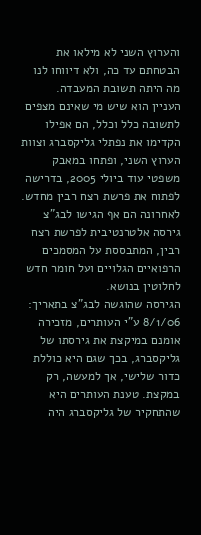והערוץ השני לא מילאו את הבטחתם עד כה, ולא דיווחו לנו מה היתה תשובת המעבדה.
העניין הוא שיש מי שאינם מצפים לתשובה כלל וכלל, הם אפילו הקדימו את נפתלי גליקסברג וצוות הערוץ השני, ופתחו במאבק משפטי עוד ביולי 2005, בדרישה לפתוח את פרשת רצח רבין מחדש. לאחרונה הם אף הגישו לבג"צ גירסה אלטרנטיבית לפרשת רצח רבין, המתבססת על המסמכים הרפואיים הגלויים ועל חומר חדש לחלוטין בנושא.
הגירסה שהוגשה לבג"צ בתאריך: 8/1/06 ע"י העותרים, מזכירה אומנם במיקצת את גירסתו של גליקסברג, בכך שגם היא כוללת כדור שלישי, אך למעשה, רק במקצת. טענת העותרים היא שהתחקיר של גליקסברג היה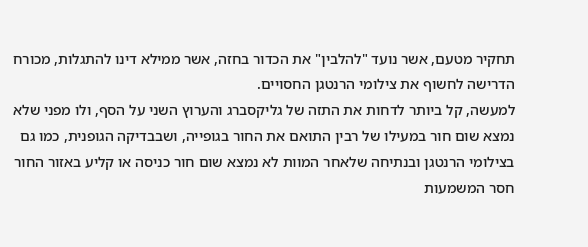תחקיר מטעם, אשר נועד "להלבין" את הכדור בחזה, אשר ממילא דינו להתגלות, מכורח הדרישה לחשוף את צילומי הרנטגן החסויים.
למעשה, קל ביותר לדחות את התזה של גליקסברג והערוץ השני על הסף, ולו מפני שלא נמצא שום חור במעילו של רבין התואם את החור בגופייה, ושבבדיקה הגופנית, כמו גם בצילומי הרנטגן ובנתיחה שלאחר המוות לא נמצא שום חור כניסה או קליע באזור החור חסר המשמעות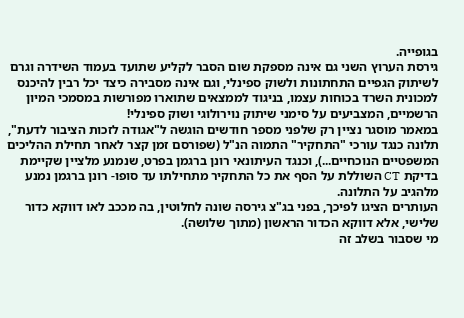בגופייה.
גירסת הערוץ השני גם אינה מספקת שום הסבר לקליע שתועד בעמוד השידרה וגרם לשיתוק הגפיים התחתונות ולשוק ספינלי, וגם אינה מסבירה כיצד יכל רבין להיכנס למכונית השרד בכוחות עצמו, בניגוד לממצאים שתוארו מפורשות במסמכי המיון הרשמיים, המצביעים על סימני שיתוק נוירולוגי ושוק ספינלי!
במאמר מוסגר נציין רק שלפני מספר חודשים הוגשה ל"אגודה לזכות הציבור לדעת", תלונה כנגד עורכי "התחקיר" התמוה הנ"ל (שפורסם זמן קצר לאחר תחילת ההליכים המשפטיים הנוכחיים...), וכנגד העיתונאי רונן ברגמן בפרט, שנמנע מלציין שקיימת בדיקת CT השוללת על הסף את כל התחקיר מתחילתו עד סופו- רונן ברגמן נמנע מלהגיב על התלונה.
העותרים הציגו לפיכך, בפני בג"צ גירסה שונה לחלוטין, בה מככב לאו דווקא כדור שלישי, אלא דווקא הכדור הראשון (מתוך שלושה).
מי שסבור בשלב זה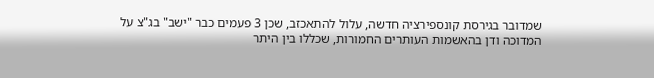שמדובר בגירסת קונספירציה חדשה, עלול להתאכזב, שכן 3 פעמים כבר "ישב" בג"צ על המדוכה ודן בהאשמות העותרים החמורות, שכללו בין היתר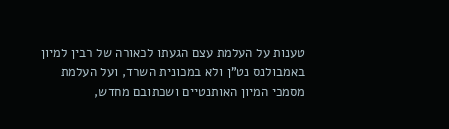טענות על העלמת עצם הגעתו לכאורה של רבין למיון באמבולנס נט"ן ולא במכונית השרד, ועל העלמת מסמכי המיון האותנטיים ושכתובם מחדש,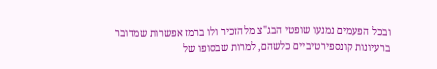ובכל הפעמים נמנעו שופטי הבג"צ מלהזכיר ולו ברמז אפשרות שמדובר ברעיונות קונספירטיביים כלשהם, למרות שבסופו של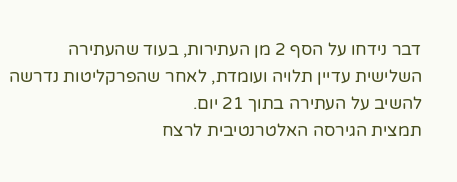דבר נידחו על הסף 2 מן העתירות, בעוד שהעתירה השלישית עדיין תלויה ועומדת, לאחר שהפרקליטות נדרשה להשיב על העתירה בתוך 21 יום.
תמצית הגירסה האלטרנטיבית לרצח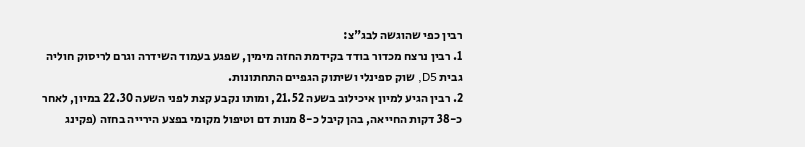רבין כפי שהוגשה לבג"צ:
1. רבין נרצח מכדור בודד בקידמת החזה מימין, שפגע בעמוד השידרה וגרם לריסוק חוליה גבית D5, שוק ספינלי ושיתוק הגפיים התחתונות.
2. רבין הגיע למיון איכילוב בשעה 21.52, ומותו נקבע קצת לפני השעה 22.30 במיון, לאחר כ-38 דקות החייאה, בהן קיבל כ-8 מנות דם וטיפול מקומי בפצע הירייה בחזה (פקינג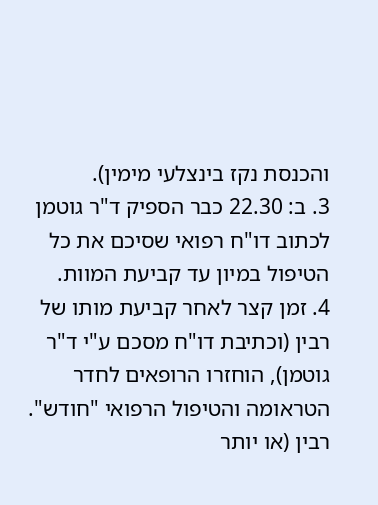והכנסת נקז בינצלעי מימין).
3. ב: 22.30 כבר הספיק ד"ר גוטמן לכתוב דו"ח רפואי שסיכם את כל הטיפול במיון עד קביעת המוות.
4. זמן קצר לאחר קביעת מותו של רבין (וכתיבת דו"ח מסכם ע"י ד"ר גוטמן), הוחזרו הרופאים לחדר הטראומה והטיפול הרפואי "חודש". רבין (או יותר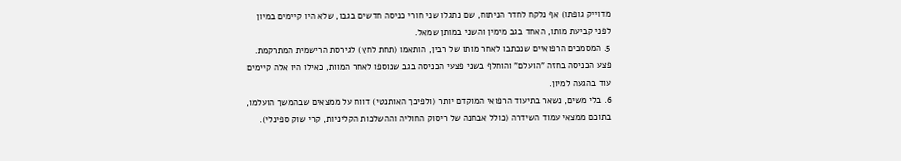מדוייק גופתו) אף נלקח לחדר הניתוח, שם נתגלו שני חורי כניסה חדשים בגבו, שלא היו קיימים במיון לפני קביעת מותו, האחד בגב מימין והשני במותן שמאל.
5. המסמכים הרפואיים שנכתבו לאחר מותו של רבין, הותאמו (תחת לחץ) לגירסת הרישמית המתרקמת. פצע הכניסה בחזה "הועלם" והוחלף בשני פצעי הכניסה בגב שנוספו לאחר המוות, כאילו היו אלה קיימים עוד בהגעה למיון.
6. בלי משים, נשאר בתיעוד הרפואי המוקדם יותר (ולפיכך האותנטי) דווח על ממצאים שבהמשך הועלמו, בתוכם ממצאי עמוד השידרה (כולל אבחנה של ריסוק החוליה וההשלכות הקליניות, קרי שוק ספינלי).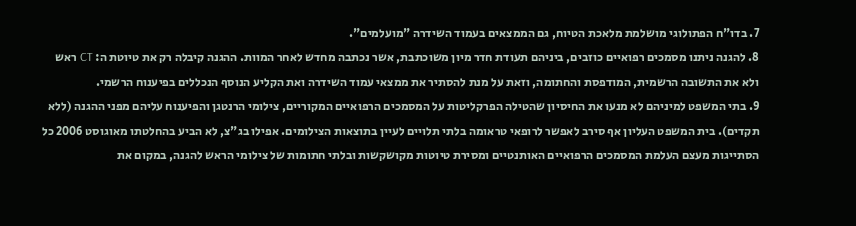7. בדו"ח הפתולוגי מושלמת מלאכת הטיוח, גם הממצאים בעמוד השידרה "מועלמים".
8. להגנה ניתנו מסמכים רפואיים כוזבים, ביניהם תעודת חדר מיון משוכתבת, אשר נכתבה מחדש לאחר המוות. ההגנה קיבלה רק את טיוטת ה: CT ראש ולא את התשובה הרשמית, המודפסת והחתומה, וזאת על מנת להסתיר את ממצאי עמוד השידרה ואת הקליע הנוסף הנכללים בפיענוח הרשמי.
9. בתי המשפט למיניהם לא מנעו את החיסיון שהטילה הפרקליטות על המסמכים הרפואיים המקוריים, צילומי הרנטגן והפיענוח עליהם מפני ההגנה (ללא תקדים). בית המשפט העליון אף סירב לאפשר לרופאי טראומה בלתי תלויים לעיין בתוצאות הצילומים. אפילו בג"צ, לא הביע בהחלטתו מאוגוסט 2006 כל הסתייגות מעצם העלמת המסמכים הרפואיים האותנטיים ומסירת טיוטות מקושקשות ובלתי חתומות של צילומי הראש להגנה, במקום את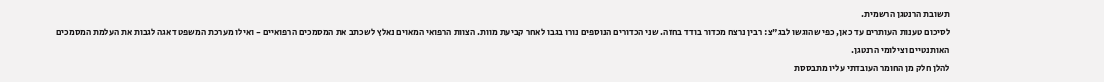תשובת הרנטגן הרשמית.
לסיכום טענות העותרים עד כאן, כפי שהוגשו לבג"צ: רבין נרצח מכדור בודד בחזה. שני הכדורים הנוספים נורו בגבו לאחר קביעת מוות. הצוות הרפואי המאוים נאלץ לשכתב את המסמכים הרפואיים - ואילו מערכת המשפט דאגה לגבות את העלמת המסמכים האותנטיים וצילומי הרנטגן.
להלן חלק מן החומר העובדתי עליו מתבססת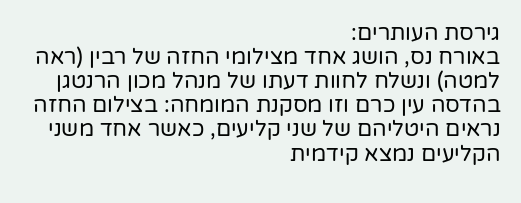גירסת העותרים:
באורח נס, הושג אחד מצילומי החזה של רבין (ראה למטה) ונשלח לחוות דעתו של מנהל מכון הרנטגן בהדסה עין כרם וזו מסקנת המומחה: בצילום החזה נראים היטליהם של שני קליעים, כאשר אחד משני הקליעים נמצא קידמית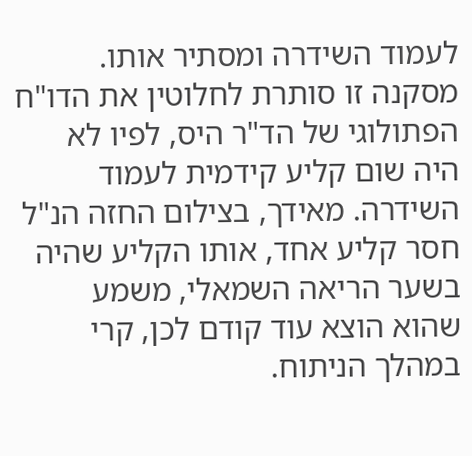לעמוד השידרה ומסתיר אותו.
מסקנה זו סותרת לחלוטין את הדו"ח הפתולוגי של הד"ר היס, לפיו לא היה שום קליע קידמית לעמוד השידרה. מאידך, בצילום החזה הנ"ל חסר קליע אחד, אותו הקליע שהיה בשער הריאה השמאלי, משמע שהוא הוצא עוד קודם לכן, קרי במהלך הניתוח.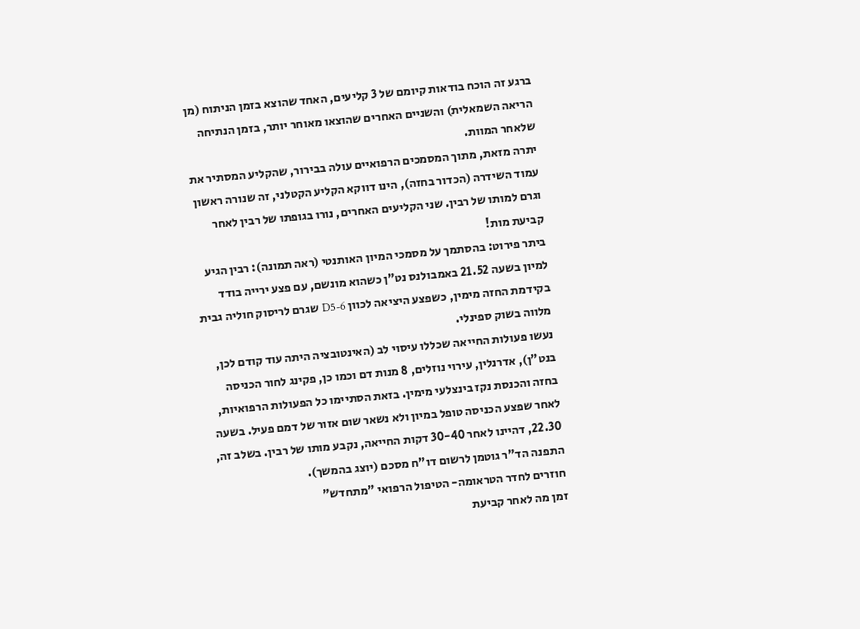ברגע זה הוכח בודאות קיומם של 3 קליעים, האחד שהוצא בזמן הניתוח (מן הריאה השמאלית) והשניים האחרים שהוצאו מאוחר יותר, בזמן הנתיחה שלאחר המוות.
יתרה מזאת, מתוך המסמכים הרפואיים עולה בבירור, שהקליע המסתיר את עמוד השידרה (הכדור בחזה), הינו דווקא הקליע הקטלני, זה שנורה ראשון וגרם למותו של רבין. שני הקליעים האחרים, נורו בגופתו של רבין לאחר קביעת מות!
ביתר פירוט: בהסתמך על מסמכי המיון האותנטי (ראה תמונה): רבין הגיע למיון בשעה 21.52 באמבולנס נט"ן כשהוא מונשם, עם פצע ירייה בודד בקידמת החזה מימין, כשפצע היציאה לכוון D5-6 שגרם לריסוק חוליה גבית מלווה בשוק ספינלי.
נעשו פעולות החייאה שכללו עיסוי לב (האינטובציה היתה עוד קודם לכן, בנט"ן), אדרנלין, עירוי נוזלים, 8 מנות דם וכמו כן, פקינג לחור הכניסה בחזה והכנסת נקז בינצלעי מימין. בזאת הסתיימו כל הפעולות הרפואיות, לאחר שפצע הכניסה טופל במיון ולא נשאר שום אזור של דמם פעיל. בשעה 22.30, דהיינו לאחר 30-40 דקות החייאה, נקבע מותו של רבין. בשלב זה, התפנה הד"ר גוטמן לרשום דו"ח מסכם (יוצג בהמשך).
חוזרים לחדר הטראומה- הטיפול הרפואי "מתחדש"
זמן מה לאחר קביעת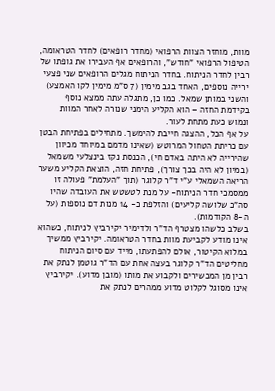מוות, מוחזר הצוות הרפואי (מחדר רופאים) לחדר הטראומה, הטיפול הרפואי "חודש", והרופאים אף העבירו את גופתו של רבין לחדר הניתוח. בחדר הניתוח מגלים הרופאים שני פצעי ירייה נוספים, האחד בגב מימין (7 ס"מ מימין לקו האמצע) והשני במותן שמאל. כמו כן, מתגלה עתה ממצא נוסף בקידמת החזה – הוא הקליע הימני שנורה לאחר המוות ונמוש כעת מתחת לעור.
על אף הכל, ההצגה חייבת להימשך. מתחילים בפתיחת הבטן עם כריתת הטחול המרוטש (שאינו מדמם במיוחד מכיוון שהירייה לא היתה באדם חי), הכנסת נקז בינצלעי משמאל (במיון לא היה בכך צורך), פתיחת חזה, הוצאת הקליע משער הריאה השמאלי ע"י ד"ר קלוגר (תוך "העלמת" פעולה זו ממסמכי חדר הניתוח- על מנת לטשטש את העובדה שהיו סה"כ שלושה קליעים) והזלפת כ- 14 מנות דם נוספות (על ה-8 הקודמות).
בשלב כלשהו מצטרף הד"ר ולדימיר יקירביץ לניתוח, כשהוא אינו מודע לקביעת מוות בחדר הטראומה. יקירביץ ממשיך במלוא הקיטור, אולם להפתעתו, מייד עם סיום הניתוח מחליטים הד"ר קלוגר בעצה אחת עם הד"ר גוטמן לנתק את רבין מן המכשירים ולקבוע את מותו (מובן מדוע). יקירביץ אינו מסוגל לקלוט מדוע ממהרים לנתק את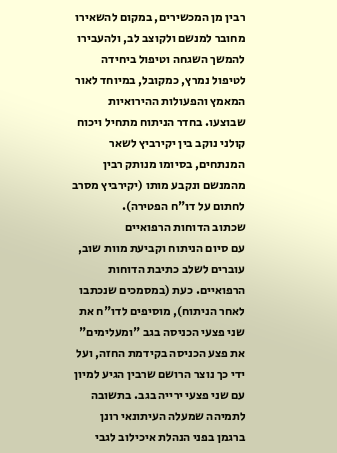רבין מן המכשירים, במקום להשאירו מחובר למנשם ולקוצב לב, ולהעבירו להמשך השגחה וטיפול ביחידה לטיפול נמרץ, כמקובל, במיוחד לאור המאמץ והפעולות ההירואיות שבוצעו. בחדר הניתוח מתחיל ויכוח קולני נוקב בין יקירביץ לשאר המנתחים, בסיומו מנותק רבין מהמנשם ונקבע מותו (יקירביץ מסרב לחתום על דו"ח הפטירה).
שכתוב הדוחות הרפואיים
עם סיום הניתוח וקביעת מוות שוב, עוברים לשלב כתיבת הדוחות הרפואיים. כעת (במסמכים שנכתבו לאחר הניתוח), מוסיפים לדו"ח את שני פצעי הכניסה בגב "ומעלימים" את פצע הכניסה בקידמת החזה, ועל ידי כך נוצר הרושם שרבין הגיע למיון עם שני פצעי ירייה בגב. בתשובה לתמיהה שמעלה העיתונאי רונן ברגמן בפני הנהלת איכילוב לגבי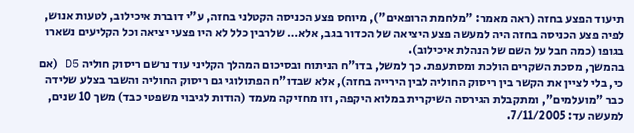תיעוד הפצע בחזה (ראה מאמר: "מלחמת הרופאים"), מיוחס פצע הכניסה הקטלני בחזה, ע"י דוברת איכילוב, לטעות אנוש, לפיה פצע הכניסה בחזה היה למעשה פצע היציאה של הכדור בגב, אלא… שלרבין כלל לא היו פצעי יציאה וכל הקליעים נשארו בגופו (כמה חבל על השם של הנהלת איכילוב).
בהמשך, מסכת השקרים הולכת ומסתעפת. כך למשל, בדו"ח הניתוח ובסיכום המהלך הקליני עוד נרשם ריסוק חוליה D5 (אם כי, בלי לציין את הקשר בין ריסוק החוליה לבין הירייה בחזה), אלא שבדו"ח הפתולוגי גם ריסוק החוליה והשבר בצלע שלידה כבר "מועלמים", ומתקבלת הגירסה השיקרית במלוא היקפה, וזו מחזיקה מעמד (הודות לגיבוי משפטי כבד) משך 10 שנים, למעשה עד: 7/11/2005.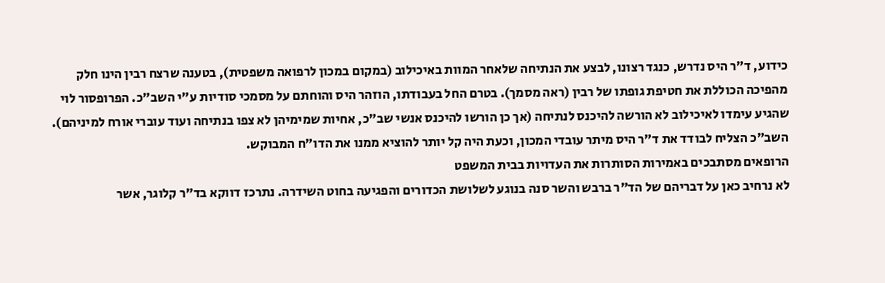כידוע, ד"ר היס נדרש, כנגד רצונו, לבצע את הנתיחה שלאחר המוות באיכילוב (במקום במכון לרפואה משפטית), בטענה שרצח רבין הינו חלק מהפיכה הכוללת את חטיפת גופתו של רבין (ראה מסמך). בטרם החל בעבודתו, הוזהר היס והוחתם על מסמכי סודיות ע"י השב"כ. הפרופסור לוי שהגיע עימדו לאיכילוב לא הורשה להיכנס לנתיחה (אך כן הורשו להיכנס אנשי שב"כ, אחיות שמימיהן לא צפו בנתיחה ועוד עוברי אורח למיניהם). השב"כ הצליח לבודד את ד"ר היס מיתר עובדי המכון, וכעת היה קל יותר להוציא ממנו את הדו"ח המבוקש.
הרופאים מסתבכים באמירות הסותרות את העדויות בבית המשפט
לא נרחיב כאן על דבריהם של הד"ר ברבש והשר סנה בנוגע לשלושת הכדורים והפגיעה בחוט השידרה. נתרכז דווקא בד"ר קלוגר, אשר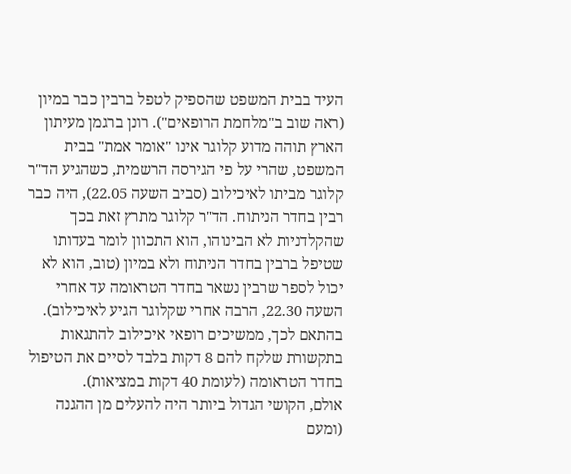העיד בבית המשפט שהספיק לטפל ברבין כבר במיון (ראה שוב ב"מלחמת הרופאים"). רונן ברגמן מעיתון הארץ תוהה מדוע קלוגר אינו "אומר אמת" בבית המשפט, שהרי על פי הגירסה הרשמית, כשהגיע הד"ר קלוגר מביתו לאיכילוב (סביב השעה 22.05), היה כבר רבין בחדר הניתוח. הד"ר קלוגר מתרץ זאת בכך שהקלדניות לא הבינוהו, הוא התכוון לומר בעדותו שטיפל ברבין בחדר הניתוח ולא במיון (טוב, הוא לא יכול לספר שרבין נשאר בחדר הטראומה עד אחרי השעה 22.30, הרבה אחרי שקלוגר הגיע לאיכילוב).
בהתאם לכך, ממשיכים רופאי איכילוב להתגאות בתקשורת שלקח להם 8 דקות בלבד לסיים את הטיפול בחדר הטראומה (לעומת 40 דקות במציאות).
אולם, הקושי הגדול ביותר היה להעלים מן ההגנה (ומעם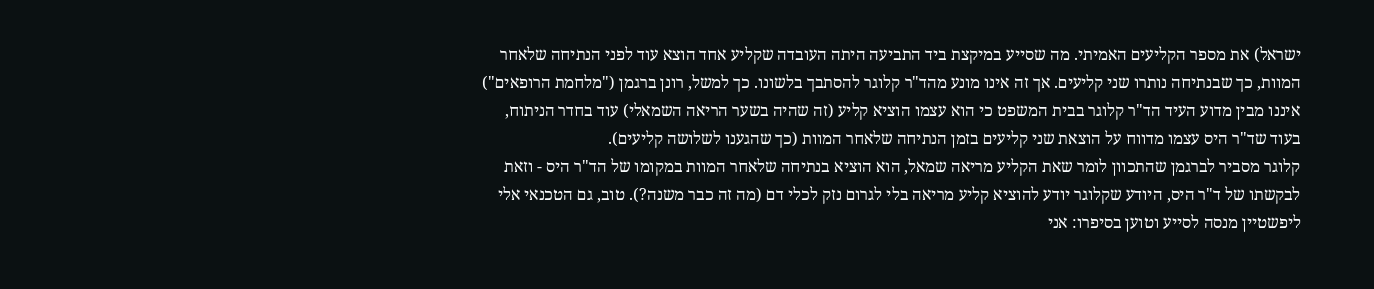ישראל) את מספר הקליעים האמיתי. מה שסייע במיקצת ביד התביעה היתה העובדה שקליע אחד הוצא עוד לפני הנתיחה שלאחר המוות, כך שבנתיחה נותרו שני קליעים. אך זה אינו מונע מהד"ר קלוגר להסתבך בלשונו. כך למשל, רונן ברגמן ("מלחמת הרופאים") איננו מבין מדוע העיד הד"ר קלוגר בבית המשפט כי הוא עצמו הוציא קליע (זה שהיה בשער הריאה השמאלי) עוד בחדר הניתוח, בעוד שד"ר היס עצמו מדווח על הוצאת שני קליעים בזמן הנתיחה שלאחר המוות (כך שהגענו לשלושה קליעים).
קלוגר מסביר לברגמן שהתכוון לומר שאת הקליע מריאה שמאל, הוא הוציא בנתיחה שלאחר המוות במקומו של הד"ר היס - וזאת לבקשתו של ד"ר היס, היודע שקלוגר יודע להוציא קליע מריאה בלי לגרום נזק לכלי דם (מה זה כבר משנה?). טוב, גם הטכנאי אלי ליפשטיין מנסה לסייע וטוען בסיפרו: אני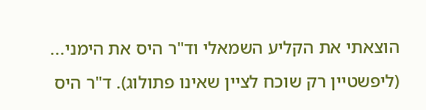הוצאתי את הקליע השמאלי וד"ר היס את הימני... (ליפשטיין רק שוכח לציין שאינו פתולוג). ד"ר היס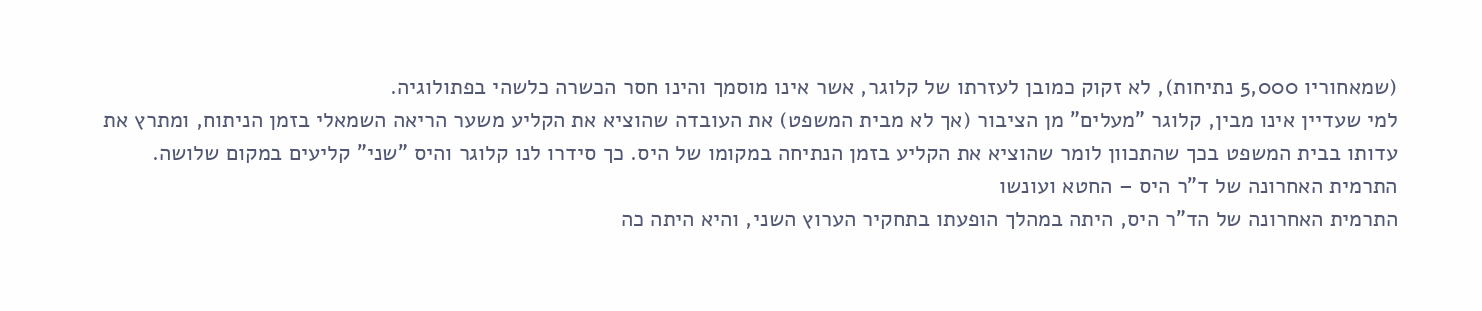(שמאחוריו 5,000 נתיחות), לא זקוק כמובן לעזרתו של קלוגר, אשר אינו מוסמך והינו חסר הכשרה כלשהי בפתולוגיה.
למי שעדיין אינו מבין, קלוגר "מעלים" מן הציבור (אך לא מבית המשפט) את העובדה שהוציא את הקליע משער הריאה השמאלי בזמן הניתוח, ומתרץ את עדותו בבית המשפט בכך שהתכוון לומר שהוציא את הקליע בזמן הנתיחה במקומו של היס. כך סידרו לנו קלוגר והיס "שני" קליעים במקום שלושה.
התרמית האחרונה של ד"ר היס – החטא ועונשו
התרמית האחרונה של הד"ר היס, היתה במהלך הופעתו בתחקיר הערוץ השני, והיא היתה כה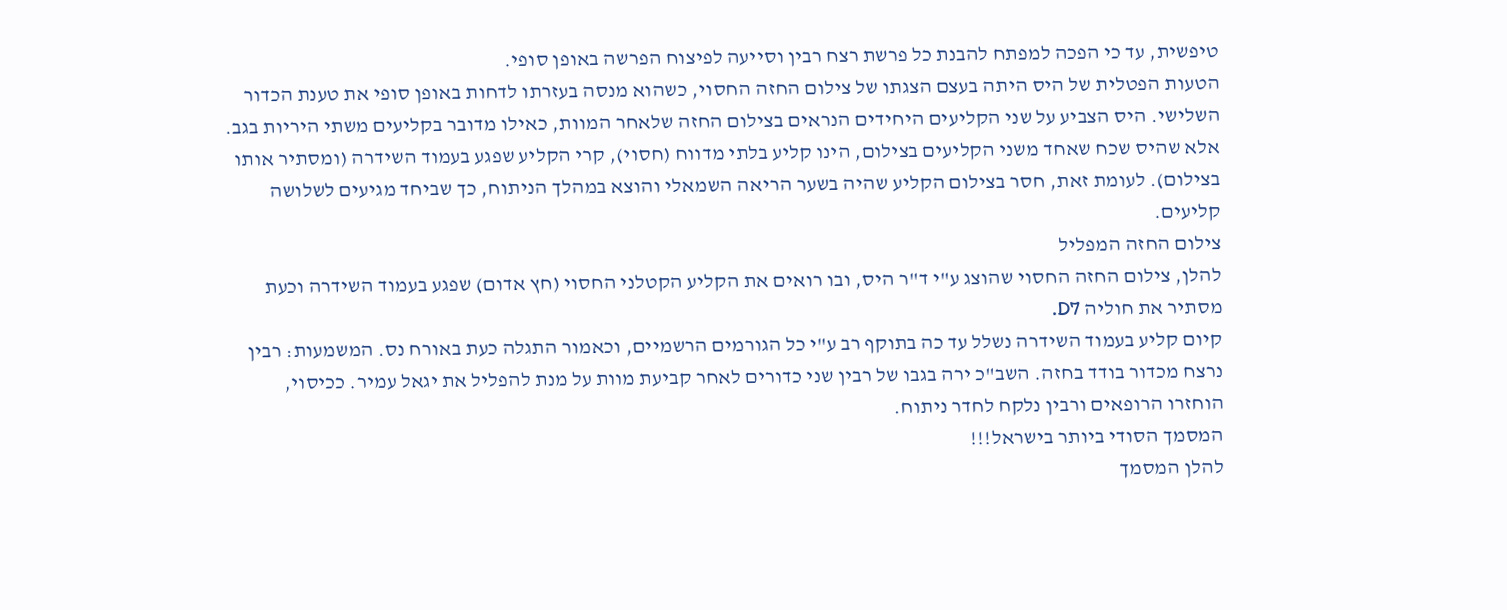טיפשית, עד כי הפכה למפתח להבנת כל פרשת רצח רבין וסייעה לפיצוח הפרשה באופן סופי.
הטעות הפטלית של היס היתה בעצם הצגתו של צילום החזה החסוי, כשהוא מנסה בעזרתו לדחות באופן סופי את טענת הכדור השלישי. היס הצביע על שני הקליעים היחידים הנראים בצילום החזה שלאחר המוות, כאילו מדובר בקליעים משתי היריות בגב. אלא שהיס שכח שאחד משני הקליעים בצילום, הינו קליע בלתי מדווח (חסוי), קרי הקליע שפגע בעמוד השידרה (ומסתיר אותו בצילום). לעומת זאת, חסר בצילום הקליע שהיה בשער הריאה השמאלי והוצא במהלך הניתוח, כך שביחד מגיעים לשלושה קליעים.
צילום החזה המפליל
להלן, צילום החזה החסוי שהוצג ע"י ד"ר היס, ובו רואים את הקליע הקטלני החסוי (חץ אדום) שפגע בעמוד השידרה וכעת מסתיר את חוליה D7.
קיום קליע בעמוד השידרה נשלל עד כה בתוקף רב ע"י כל הגורמים הרשמיים, וכאמור התגלה כעת באורח נס. המשמעות: רבין נרצח מכדור בודד בחזה. השב"כ ירה בגבו של רבין שני כדורים לאחר קביעת מוות על מנת להפליל את יגאל עמיר. ככיסוי, הוחזרו הרופאים ורבין נלקח לחדר ניתוח.
המסמך הסודי ביותר בישראל!!!
להלן המסמך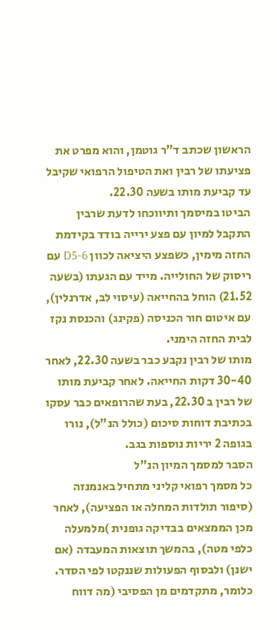הראשון שכתב ד"ר גוטמן, והוא מפרט את פציעתו של רבין ואת הטיפול הרפואי שקיבל עד קביעת מותו בשעה 22.30.
הביטו במיסמך ותיווכחו לדעת שרבין התקבל למיון עם פצע ירייה בודד בקידמת החזה מימין, כשפצע היציאה לכוון D5-6 עם ריסוק של החולייה. מייד עם הגעתו (בשעה 21.52) הוחל בהחייאה (עיסוי לב, אדרנלין), עם איטום חור הכניסה (פקינג) והכנסת נקז לבית החזה הימני.
מותו של רבין נקבע כבר בשעה 22.30, לאחר 30-40 דקות החייאה. לאחר קביעת מותו של רבין ב 22.30, בעת שהרופאים כבר עסקו בכתיבת דוחות סיכום (כולל הנ"ל), נורו בגופה 2 יריות נוספות בגב.
הסבר למסמך המיון הנ"ל
כל מסמך רפואי קליני מתחיל באנמנזה (סיפור תולדות המחלה או הפציעה), לאחר מכן הממצאים בבדיקה גופנית )מלמעלה כלפי מטה), בהמשך תוצאות המעבדה (אם ישנן) ולבסוף הפעולות שננקטו לפי הסדר. כלומר, מתקדמים מן הפסיבי (מה דווח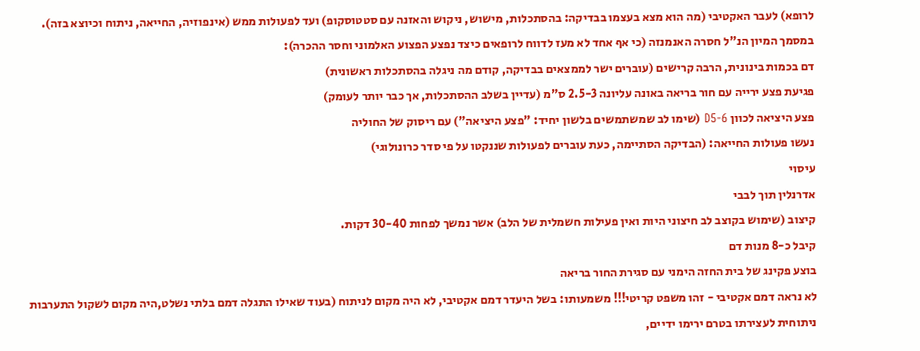לרופא) לעבר האקטיבי (מה הוא מצא בעצמו בבדיקה: בהסתכלות, מישוש, ניקוש והאזנה עם סטטוסקופ) ועד לפעולות ממש (אינפוזיה, החייאה, ניתוח וכיוצא בזה).
במסמך המיון הנ"ל חסרה האנמנזה (כי אף אחד לא מעז לדווח לרופאים כיצד נפצע הפצוע האלמוני וחסר ההכרה):
דם בכמות בינונית, הרבה קרישים (עוברים ישר לממצאים בבדיקה, קודם מה ניגלה בהסתכלות ראשונית)
פגיעת פצע ירייה עם חור בריאה באונה עליונה 2.5-3 ס"מ (עדיין בשלב ההסתכלות, אך כבר יותר לעומק)
פצע היציאה לכוון D5-6 (שימו לב שמשתמשים בלשון יחיד: "פצע היציאה") עם ריסוק של החוליה
נעשו פעולות החייאה: (הבדיקה הסתיימה, כעת עוברים לפעולות שננקטו על פי סדר כרונולוגי)
עיסוי
אדרנלין תוך לבבי
קיצוב (שימוש בקוצב לב חיצוני היות ואין פעילות חשמלית של הלב) אשר נמשך לפחות 30-40 דקות.
קיבל כ-8 מנות דם
בוצע פקינג של בית החזה הימני עם סגירת החור בריאה
לא נראה דמם אקטיבי - זהו משפט קריטי!!! משמעותו: בשל היעדר דמם אקטיבי, לא היה מקום לניתוח (בעוד שאילו התגלה דמם בלתי נשלט,היה מקום לשקול התערבות ניתוחית לעצירתו בטרם ירימו ידיים,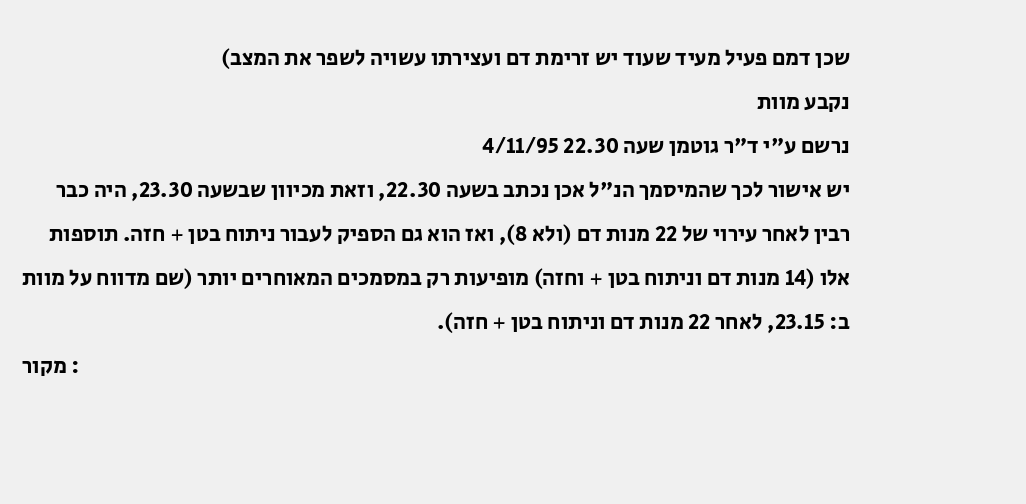שכן דמם פעיל מעיד שעוד יש זרימת דם ועצירתו עשויה לשפר את המצב)
נקבע מוות
נרשם ע"י ד"ר גוטמן שעה 22.30 4/11/95
יש אישור לכך שהמיסמך הנ"ל אכן נכתב בשעה 22.30, וזאת מכיוון שבשעה 23.30, היה כבר רבין לאחר עירוי של 22 מנות דם (ולא 8), ואז הוא גם הספיק לעבור ניתוח בטן + חזה. תוספות אלו (14 מנות דם וניתוח בטן + וחזה) מופיעות רק במסמכים המאוחרים יותר (שם מדווח על מוות ב: 23.15, לאחר 22 מנות דם וניתוח בטן + חזה).
מקור :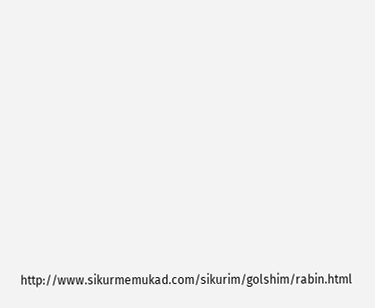http://www.sikurmemukad.com/sikurim/golshim/rabin.html